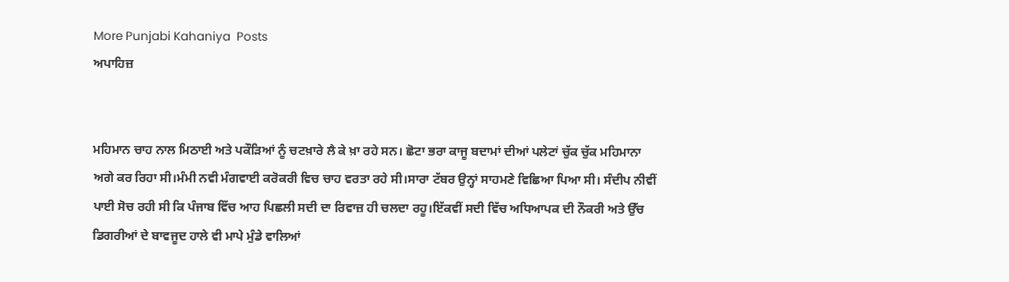More Punjabi Kahaniya  Posts
ਅਪਾਹਿਜ਼


ਮਹਿਮਾਨ ਚਾਹ ਨਾਲ ਮਿਠਾਈ ਅਤੇ ਪਕੌੜਿਆਂ ਨੂੰ ਚਟਖ਼ਾਰੇ ਲੈ ਕੇ ਖ਼ਾ ਰਹੇ ਸਨ। ਛੋਟਾ ਭਰਾ ਕਾਜੂ ਬਦਾਮਾਂ ਦੀਆਂ ਪਲੇਟਾਂ ਚੁੱਕ ਚੁੱਕ ਮਹਿਮਾਨਾ ਅਗੇ ਕਰ ਰਿਹਾ ਸੀ।ਮੰਮੀ ਨਵੀ ਮੰਗਵਾਈ ਕਰੋਕਰੀ ਵਿਚ ਚਾਹ ਵਰਤਾ ਰਹੇ ਸੀ।ਸਾਰਾ ਟੱਬਰ ਉਨ੍ਹਾਂ ਸਾਹਮਣੇ ਵਿਛਿਆ ਪਿਆ ਸੀ। ਸੰਦੀਪ ਨੀਵੀਂ ਪਾਈ ਸੋਚ ਰਹੀ ਸੀ ਕਿ ਪੰਜਾਬ ਵਿੱਚ ਆਹ ਪਿਛਲੀ ਸਦੀ ਦਾ ਰਿਵਾਜ਼ ਹੀ ਚਲਦਾ ਰਹੂ।ਇੱਕਵੀਂ ਸਦੀ ਵਿੱਚ ਅਧਿਆਪਕ ਦੀ ਨੌਕਰੀ ਅਤੇ ਉੱਚ ਡਿਗਰੀਆਂ ਦੇ ਬਾਵਜੂਦ ਹਾਲੇ ਵੀ ਮਾਪੇ ਮੁੰਡੇ ਵਾਲਿਆਂ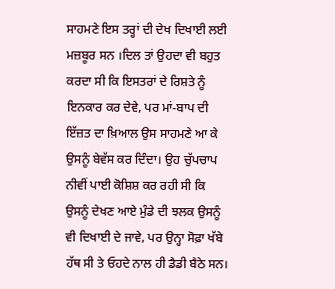ਸਾਹਮਣੇ ਇਸ ਤਰ੍ਹਾਂ ਦੀ ਦੇਖ ਦਿਖਾਈ ਲਈ ਮਜ਼ਬੂਰ ਸਨ ।ਦਿਲ ਤਾਂ ਉਹਦਾ ਵੀ ਬਹੁਤ ਕਰਦਾ ਸੀ ਕਿ ਇਸਤਰਾਂ ਦੇ ਰਿਸ਼ਤੇ ਨੂੰ ਇਨਕਾਰ ਕਰ ਦੇਵੇ, ਪਰ ਮਾਂ-ਬਾਪ ਦੀ ਇੱਜ਼ਤ ਦਾ ਖ਼ਿਆਲ ਉਸ ਸਾਹਮਣੇ ਆ ਕੇ ਉਸਨੂੰ ਬੇਵੱਸ ਕਰ ਦਿੰਦਾ। ਉਹ ਚੁੱਪਚਾਪ ਨੀਵੀਂ ਪਾਈ ਕੋਸ਼ਿਸ਼ ਕਰ ਰਹੀ ਸੀ ਕਿ ਉਸਨੂੰ ਦੇਖਣ ਆਏ ਮੁੰਡੇ ਦੀ ਝਲਕ ਉਸਨੂੰ ਵੀ ਦਿਖਾਈ ਦੇ ਜਾਵੇ, ਪਰ ਉਨ੍ਹਾ ਸੋਫ਼ਾ ਖੱਬੇ ਹੱਥ ਸੀ ਤੇ ਓਹਦੇ ਨਾਲ ਹੀ ਡੈਡੀ ਬੈਠੇ ਸਨ।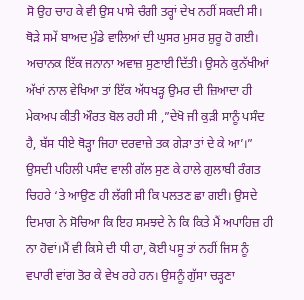ਸੋ ਉਹ ਚਾਹ ਕੇ ਵੀ ਉਸ ਪਾਸੇ ਚੰਗੀ ਤਰ੍ਹਾਂ ਦੇਖ ਨਹੀਂ ਸਕਦੀ ਸੀ। ਥੋੜੇ ਸਮੇਂ ਬਾਅਦ ਮੁੰਡੇ ਵਾਲਿਆਂ ਦੀ ਘੁਸਰ ਮੁਸਰ ਸ਼ੁਰੂ ਹੋ ਗਈ।
ਅਚਾਨਕ ਇੱਕ ਜਨਾਨਾ ਅਵਾਜ਼ ਸੁਣਾਈ ਦਿੱਤੀ। ਉਸਨੇ ਕੁਨੱਖੀਆਂ ਅੱਖਾਂ ਨਾਲ ਵੇਖਿਆ ਤਾਂ ਇੱਕ ਅੱਧਖੜ੍ਹ ਉਮਰ ਦੀ ਜ਼ਿਆਦਾ ਹੀ ਮੇਕਅਪ ਕੀਤੀ ਔਰਤ ਬੋਲ ਰਹੀ ਸੀ ,”ਦੇਖੋ ਜੀ ਕੁੜੀ ਸਾਨੂੰ ਪਸੰਦ ਹੈ, ਬੱਸ ਧੀਏ ਥੋੜ੍ਹਾ ਜਿਹਾ ਦਰਵਾਜ਼ੇ ਤਕ ਗੇੜਾ ਤਾਂ ਦੇ ਕੇ ਆ’।” ਉਸਦੀ ਪਹਿਲੀ ਪਸੰਦ ਵਾਲੀ ਗੱਲ ਸੁਣ ਕੇ ਹਾਲੇ ਗੁਲਾਬੀ ਰੰਗਤ ਚਿਹਰੇ ‘ਤੇ ਆਉਣ ਹੀ ਲੱਗੀ ਸੀ ਕਿ ਪਲਤਣ ਛਾ ਗਈ। ਉਸਦੇ ਦਿਮਾਗ ਨੇ ਸੋਚਿਆ ਕਿ ਇਹ ਸਮਝਦੇ ਨੇ ਕਿ ਕਿਤੇ ਮੈਂ ਅਪਾਹਿਜ਼ ਹੀ ਨਾ ਹੋਵਾਂ।ਮੈਂ ਵੀ ਕਿਸੇ ਦੀ ਧੀ ਹਾ, ਕੋਈ ਪਸੂ ਤਾਂ ਨਹੀਂ ਜਿਸ ਨੂੰ ਵਪਾਰੀ ਵਾਂਗ ਤੋਰ ਕੇ ਵੇਖ ਰਹੇ ਹਨ। ਉਸਨੂੰ ਗੁੱਸਾ ਚੜ੍ਹਣਾ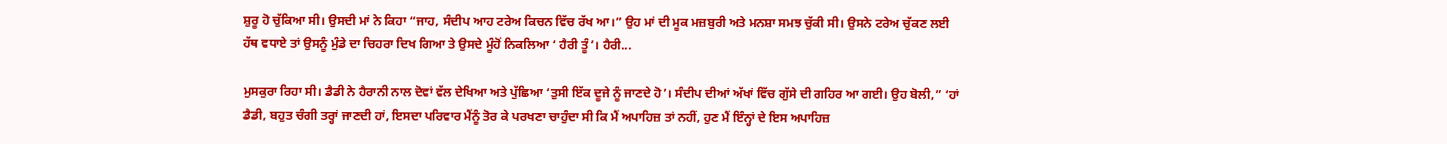ਸ਼ੁਰੂ ਹੋ ਚੁੱਕਿਆ ਸੀ। ਉਸਦੀ ਮਾਂ ਨੇ ਕਿਹਾ “ਜਾਹ, ਸੰਦੀਪ ਆਹ ਟਰੇਅ ਕਿਚਨ ਵਿੱਚ ਰੱਖ ਆ।” ਉਹ ਮਾਂ ਦੀ ਮੂਕ ਮਜ਼ਬੁਰੀ ਅਤੇ ਮਨਸ਼ਾ ਸਮਝ ਚੁੱਕੀ ਸੀ। ਉਸਨੇ ਟਰੇਅ ਚੁੱਕਣ ਲਈ ਹੱਥ ਵਧਾਏ ਤਾਂ ਉਸਨੂੰ ਮੁੰਡੇ ਦਾ ਚਿਹਰਾ ਦਿਖ ਗਿਆ ਤੇ ਉਸਦੇ ਮੂੰਹੋਂ ਨਿਕਲਿਆ ‘ ਹੈਰੀ ਤੂੰ’। ਹੈਰੀ...

ਮੁਸਕੁਰਾ ਰਿਹਾ ਸੀ। ਡੈਡੀ ਨੇ ਹੈਰਾਨੀ ਨਾਲ ਦੋਵਾਂ ਵੱਲ ਦੇਖਿਆ ਅਤੇ ਪੁੱਛਿਆ ‘ਤੁਸੀ ਇੱਕ ਦੂਜੇ ਨੂੰ ਜਾਣਦੇ ਹੋ’। ਸੰਦੀਪ ਦੀਆਂ ਅੱਖਾਂ ਵਿੱਚ ਗੁੱਸੇ ਦੀ ਗਹਿਰ ਆ ਗਈ। ਉਹ ਬੋਲੀ,” ‘ਹਾਂ ਡੈਡੀ, ਬਹੁਤ ਚੰਗੀ ਤਰ੍ਹਾਂ ਜਾਣਦੀ ਹਾਂ, ਇਸਦਾ ਪਰਿਵਾਰ ਮੈਂਨੂੰ ਤੋਰ ਕੇ ਪਰਖਣਾ ਚਾਹੁੰਦਾ ਸੀ ਕਿ ਮੈਂ ਅਪਾਹਿਜ਼ ਤਾਂ ਨਹੀਂ, ਹੁਣ ਮੈਂ ਇੰਨ੍ਹਾਂ ਦੇ ਇਸ ਅਪਾਹਿਜ਼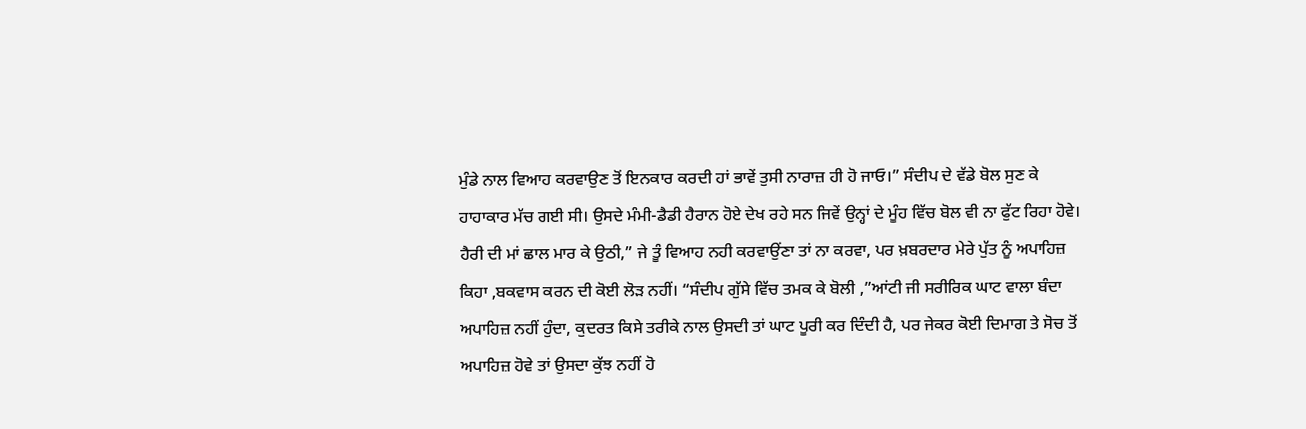ਮੁੰਡੇ ਨਾਲ ਵਿਆਹ ਕਰਵਾਉਣ ਤੋਂ ਇਨਕਾਰ ਕਰਦੀ ਹਾਂ ਭਾਵੇਂ ਤੁਸੀ ਨਾਰਾਜ਼ ਹੀ ਹੋ ਜਾਓ।” ਸੰਦੀਪ ਦੇ ਵੱਡੇ ਬੋਲ ਸੁਣ ਕੇ ਹਾਹਾਕਾਰ ਮੱਚ ਗਈ ਸੀ। ਉਸਦੇ ਮੰਮੀ-ਡੈਡੀ ਹੈਰਾਨ ਹੋਏ ਦੇਖ ਰਹੇ ਸਨ ਜਿਵੇਂ ਉਨ੍ਹਾਂ ਦੇ ਮੂੰਹ ਵਿੱਚ ਬੋਲ ਵੀ ਨਾ ਫੁੱਟ ਰਿਹਾ ਹੋਵੇ।
ਹੈਰੀ ਦੀ ਮਾਂ ਛਾਲ ਮਾਰ ਕੇ ਉਠੀ,” ਜੇ ਤੂੰ ਵਿਆਹ ਨਹੀ ਕਰਵਾਉਂਣਾ ਤਾਂ ਨਾ ਕਰਵਾ, ਪਰ ਖ਼ਬਰਦਾਰ ਮੇਰੇ ਪੁੱਤ ਨੂੰ ਅਪਾਹਿਜ਼ ਕਿਹਾ ,ਬਕਵਾਸ ਕਰਨ ਦੀ ਕੋਈ ਲੋੜ ਨਹੀਂ। “ਸੰਦੀਪ ਗੁੱਸੇ ਵਿੱਚ ਤਮਕ ਕੇ ਬੋਲੀ ,”ਆਂਟੀ ਜੀ ਸਰੀਰਿਕ ਘਾਟ ਵਾਲਾ ਬੰਦਾ ਅਪਾਹਿਜ਼ ਨਹੀਂ ਹੁੰਦਾ, ਕੁਦਰਤ ਕਿਸੇ ਤਰੀਕੇ ਨਾਲ ਉਸਦੀ ਤਾਂ ਘਾਟ ਪੂਰੀ ਕਰ ਦਿੰਦੀ ਹੈ, ਪਰ ਜੇਕਰ ਕੋਈ ਦਿਮਾਗ ਤੇ ਸੋਚ ਤੋਂ ਅਪਾਹਿਜ਼ ਹੋਵੇ ਤਾਂ ਉਸਦਾ ਕੁੱਝ ਨਹੀਂ ਹੋ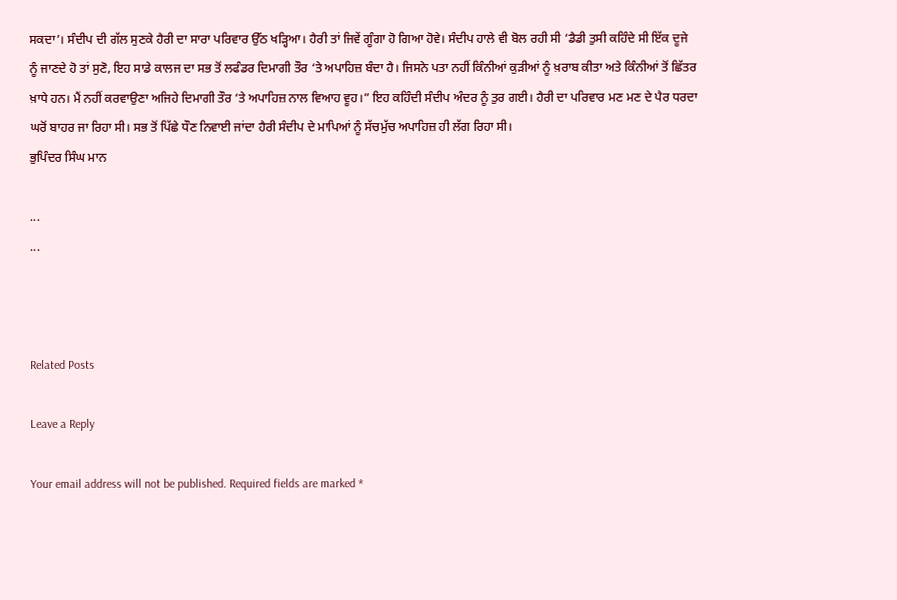ਸਕਦਾ’। ਸੰਦੀਪ ਦੀ ਗੱਲ ਸੁਣਕੇ ਹੈਰੀ ਦਾ ਸਾਰਾ ਪਰਿਵਾਰ ਉੱਠ ਖੜ੍ਹਿਆ। ਹੈਰੀ ਤਾਂ ਜਿਵੇਂ ਗੂੰਗਾ ਹੋ ਗਿਆ ਹੋਵੇ। ਸੰਦੀਪ ਹਾਲੇ ਵੀ ਬੋਲ ਰਹੀ ਸੀ ‘ਡੈਡੀ ਤੁਸੀ ਕਹਿੰਦੇ ਸੀ ਇੱਕ ਦੂਜੇ ਨੂੰ ਜਾਣਦੇ ਹੋ ਤਾਂ ਸੁਣੋ, ਇਹ ਸਾਡੇ ਕਾਲਜ ਦਾ ਸਭ ਤੋਂ ਲਫੰਡਰ ਦਿਮਾਗੀ ਤੌਰ ‘ਤੇ ਅਪਾਹਿਜ਼ ਬੰਦਾ ਹੈ। ਜਿਸਨੇ ਪਤਾ ਨਹੀਂ ਕਿੰਨੀਆਂ ਕੁੜੀਆਂ ਨੂੰ ਖ਼ਰਾਬ ਕੀਤਾ ਅਤੇ ਕਿੰਨੀਆਂ ਤੋਂ ਛਿੱਤਰ ਖ਼ਾਧੇ ਹਨ। ਮੈਂ ਨਹੀਂ ਕਰਵਾਉਣਾ ਅਜਿਹੇ ਦਿਮਾਗੀ ਤੌਰ ‘ਤੇ ਅਪਾਹਿਜ਼ ਨਾਲ ਵਿਆਹ ਵੂਹ।” ਇਹ ਕਹਿੰਦੀ ਸੰਦੀਪ ਅੰਦਰ ਨੂੰ ਤੁਰ ਗਈ। ਹੈਰੀ ਦਾ ਪਰਿਵਾਰ ਮਣ ਮਣ ਦੇ ਪੈਰ ਧਰਦਾ ਘਰੋਂ ਬਾਹਰ ਜਾ ਰਿਹਾ ਸੀ। ਸਭ ਤੋਂ ਪਿੱਛੇ ਧੌਣ ਨਿਵਾਈ ਜਾਂਦਾ ਹੈਰੀ ਸੰਦੀਪ ਦੇ ਮਾਪਿਆਂ ਨੂੰ ਸੱਚਮੁੱਚ ਅਪਾਹਿਜ਼ ਹੀ ਲੱਗ ਰਿਹਾ ਸੀ।
ਭੁਪਿੰਦਰ ਸਿੰਘ ਮਾਨ

...
...



Related Posts

Leave a Reply

Your email address will not be published. Required fields are marked *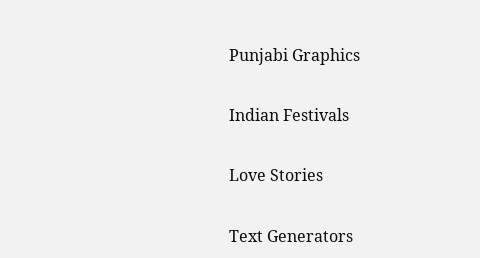Punjabi Graphics

Indian Festivals

Love Stories

Text Generators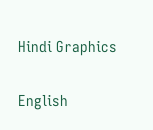Hindi Graphics

English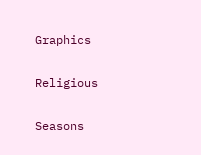Graphics

Religious

Seasons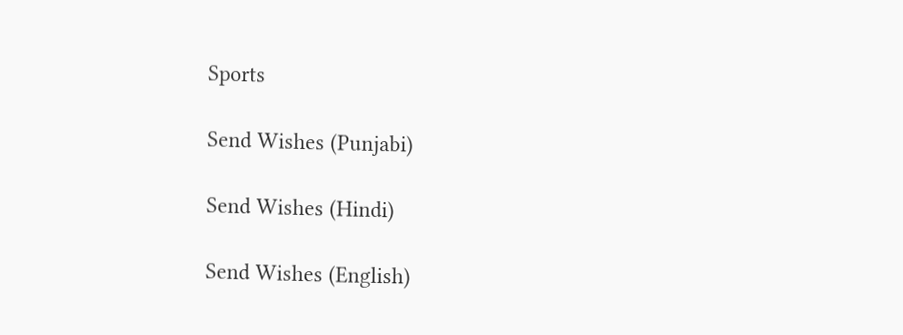Sports

Send Wishes (Punjabi)

Send Wishes (Hindi)

Send Wishes (English)